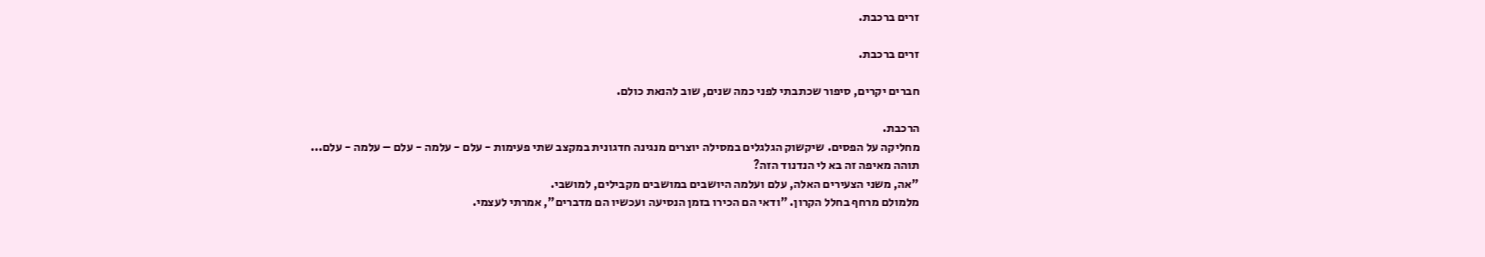זרים ברכבת.

זרים ברכבת.

חברים יקרים, סיפור שכתבתי לפני כמה שנים, שוב להנאת כולם.

הרכבת.
מחליקה על הפסים. שיקשוק הגלגלים במסילה יוצרים מנגינה חדגונית במקצב שתי פעימות - עלם - עלמה - עלם – עלמה - עלם...
תוהה מאיפה זה בא לי הנדנוד הזה?
"אה, משני הצעירים האלה, עלם ועלמה היושבים במושבים מקבילים, למושבי.
מלמולם מרחף בחלל הקרון. "ודאי הם הכירו בזמן הנסיעה ועכשיו הם מדברים", אמרתי לעצמי.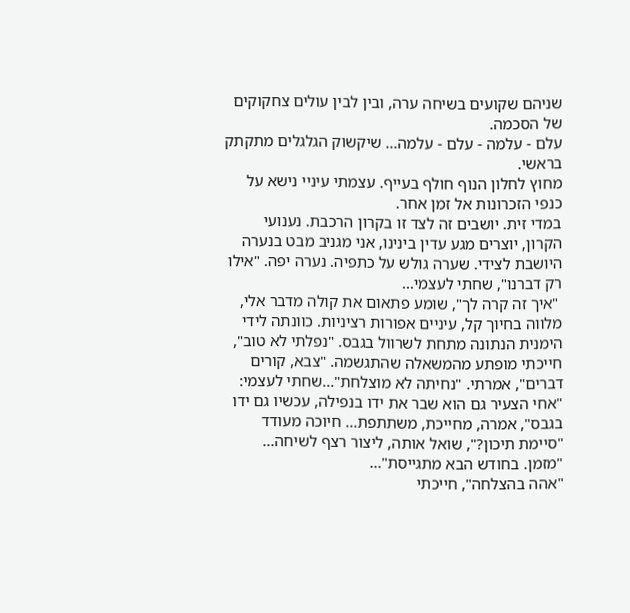שניהם שקועים בשיחה ערה, ובין לבין עולים צחקוקים של הסכמה.
עלם - עלמה - עלם - עלמה... שיקשוק הגלגלים מתקתק בראשי.
מחוץ לחלון הנוף חולף בעייף. עצמתי עיניי נישא על כנפי הזכרונות אל זמן אחר.
במדי זית. יושבים זה לצד זו בקרון הרכבת. נענועי הקרון, יוצרים מגע עדין בינינו, אני מגניב מבט בנערה היושבת לצידי. שערה גולש על כתפיה. נערה יפה. "אילו רק דברנו", שחתי לעצמי...
 "איך זה קרה לך", שומע פתאום את קולה מדבר אלי, מלווה בחיוך קל, עיניים אפורות רציניות. כוונתה לידי הימנית הנתונה מתחת לשרוול בגבס. "נפלתי לא טוב", חייכתי מופתע מהמשאלה שהתגשמה. "צבא, קורים דברים", אמרתי. "נחיתה לא מוצלחת"...שחתי לעצמי:
"אחי הצעיר גם הוא שבר את ידו בנפילה, עכשיו גם ידו בגבס", אמרה, מחייכת, משתתפת... חיוכה מעודד
"סיימת תיכון?", שואל אותה, ליצור רצף לשיחה...
"מזמן. בחודש הבא מתגייסת"...
"אהה בהצלחה", חייכתי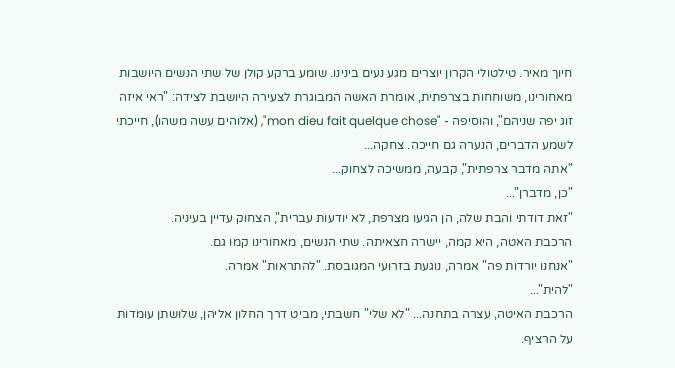חיוך מאיר. טילטולי הקרון יוצרים מגע נעים בינינו. שומע ברקע קולן של שתי הנשים היושבות מאחורינו, משוחחות בצרפתית, אומרת האשה המבוגרת לצעירה היושבת לצידה: "ראי איזה זוג יפה שניהם", והוסיפה - "mon dieu fait quelque chose", (אלוהים עשה משהו), חייכתי לשמע הדברים, הנערה גם חייכה. צחקה...
"אתה מדבר צרפתית", קבעה, ממשיכה לצחוק...
"כן, מדברן"...
"זאת דודתי והבת שלה, הן הגיעו מצרפת, לא יודעות עברית", הצחוק עדיין בעיניה.
הרכבת האטה, היא קמה, יישרה חצאיתה. שתי הנשים, מאחורינו קמו גם.
"אנחנו יורדות פה" אמרה, נוגעת בזרועי המגובסת. "להתראות" אמרה.
"להית"...
הרכבת האיטה, עצרה בתחנה... "לא שלי" חשבתי, מביט דרך החלון אליהן, שלושתן עומדות על הרציף.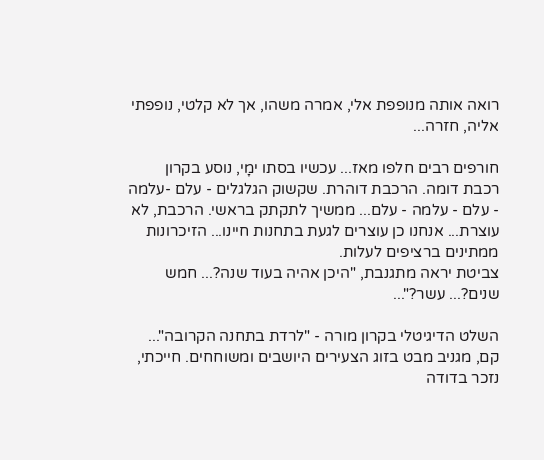רואה אותה מנופפת אלי, אמרה משהו, אך לא קלטי, נופפתי אליה, חזרה...

חורפים רבים חלפו מאז... עכשיו בסתו ימָי, נוסע בקרון רכבת דומה. הרכבת דוהרת. שקשוק הגלגלים - עלם -עלמה - עלם - עלמה - עלם... ממשיך לתקתק בראשי. הרכבת, לא עוצרת... אנחנו כן עוצרים לגעת בתחנות חיינו... הזיכרונות ממתינים ברציפים לעלות.
צביטת יראה מתגנבת, "היכן אהיה בעוד שנה?... חמש שנים?... עשר?"...

השלט הדיגיטלי בקרון מורה - "לרדת בתחנה הקרובה"... קם, מגניב מבט בזוג הצעירים היושבים ומשוחחים. חייכתי, נזכר בדודה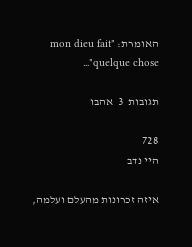האומרת: "mon dieu fait quelque chose"...

תגובות  3  אהבו

728
היי נדב

איזה זכרונות מהעלם ועלמה,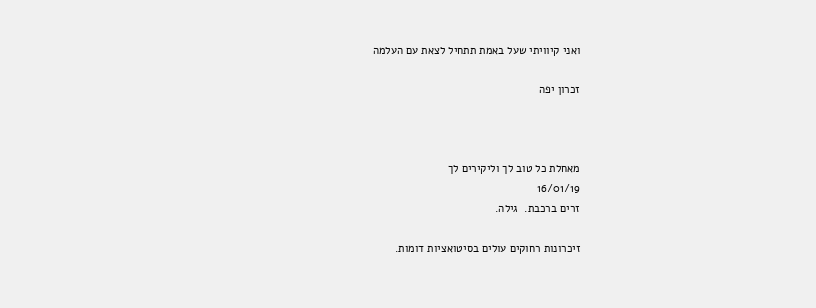ואני קיוויתי שעל באמת תתחיל לצאת עם העלמה

זכרון יפה



מאחלת כל טוב לך וליקירים לך
16/01/19
זרים ברכבת.  גילה.

זיכרונות רחוקים עולים בסיטואציות דומות.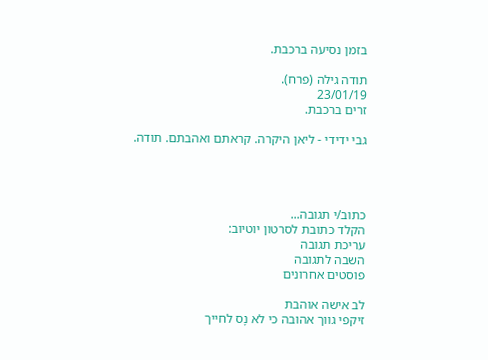בזמן נסיעה ברכבת.

תודה גילה (פרח).
23/01/19
זרים ברכבת.

גבי ידידי - ליאן היקרה. קראתם ואהבתם. תודה.




כתוב/י תגובה...
הקלד כתובת לסרטון יוטיוב:
עריכת תגובה
השבה לתגובה
פוסטים אחרונים

לב אישה אוהבת
זיקפי גווך אהובה כי לא נָס לחייך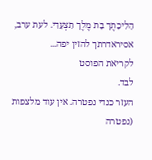הָלִיכָתֶך בָת מֶלֶך תִצְעָדִי. לעת ערב, אסיראדרתך להזין יפה...
לקריאת הפוסט
לבד.
העזר כנדי נפטרה. אין עוד מלצפות (נפטרה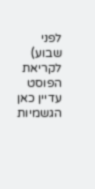לפני שבוע)
לקריאת הפוסט
עדיין כאן
הגשמיות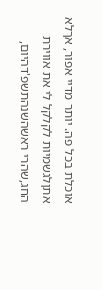אוכלת בכל פה. יותר מדיי אפור, אךלא אתןלגשמיות לקלקל לי את אווירת החג,שהרי ראשהשנהתשפ'דהיום,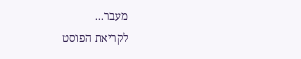מעבר...
לקריאת הפוסט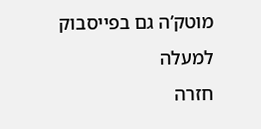מוטק’ה גם בפייסבוק
למעלה
חזרה